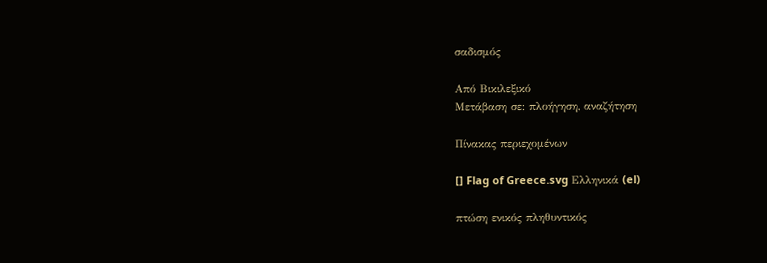σαδισμός

Από Βικιλεξικό
Μετάβαση σε: πλοήγηση, αναζήτηση

Πίνακας περιεχομένων

[] Flag of Greece.svg Ελληνικά (el)

πτώση ενικός πληθυντικός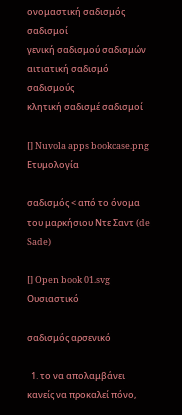ονομαστική σαδισμός σαδισμοί
γενική σαδισμού σαδισμών
αιτιατική σαδισμό σαδισμούς
κλητική σαδισμέ σαδισμοί

[] Nuvola apps bookcase.png Ετυμολογία

σαδισμός < από το όνομα του μαρκήσιου Ντε Σαντ (de Sade)

[] Open book 01.svg Ουσιαστικό

σαδισμός αρσενικό

  1. το να απολαμβάνει κανείς να προκαλεί πόνο,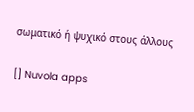σωματικό ή ψυχικό στους άλλους

[] Nuvola apps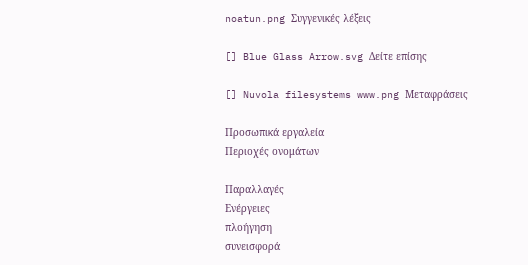noatun.png Συγγενικές λέξεις

[] Blue Glass Arrow.svg Δείτε επίσης

[] Nuvola filesystems www.png Μεταφράσεις

Προσωπικά εργαλεία
Περιοχές ονομάτων

Παραλλαγές
Ενέργειες
πλοήγηση
συνεισφορά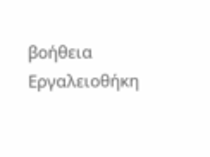βοήθεια
Εργαλειοθήκη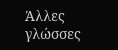Άλλες γλώσσες